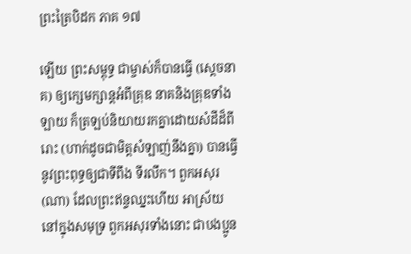ព្រះត្រៃបិដក ភាគ ១៧

ឡើយ ព្រះសម្ពុទ្ធ ជាម្ចាស់ក៏បានធ្វើ (ស្តេចនាគ) ឲ្យក្សេមក្សាន្តអំពីគ្រុឌ នាគនិងគ្រុឌទាំងឡាយ ក៏ត្រឡប់និយាយរកគ្នាដោយសំដីដ៏ពីរោះ (ហាក់ដូចជាមិត្តសំឡាញ់នឹងគ្នា) បានធ្វើនូវព្រះពុទ្ធឲ្យជាទីពឹង ទីរលឹក។ ពួកអសុរ (ណា) ដែលព្រះឥន្ទឈ្នះហើយ អាស្រ័យនៅក្នុងសមុទ្រ ពួកអសុរទាំងនោះ ជាបងប្អូន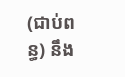(ជាប់ពន្ធ) នឹង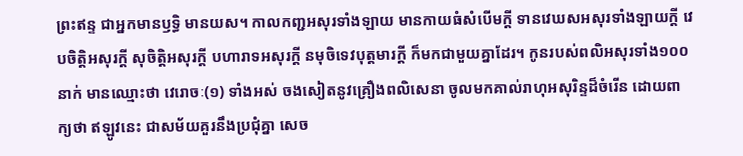ព្រះឥន្ទ ជាអ្នកមានឫទ្ធិ មានយស។ កាលកញ្ជអសុរទាំងឡាយ មានកាយធំសំបើមក្តី ទានវេឃសអសុរទាំងឡាយក្តី វេបចិត្តិអសុរក្តី សុចិត្តិអសុរក្តី បហារាទអសុរក្តី នមុចិទេវបុត្តមារក្តី ក៏មកជាមួយគ្នាដែរ។ កូនរបស់ពលិអសុរទាំង១០០នាក់ មានឈ្មោះថា វេរោចៈ(១) ទាំងអស់ ចងសៀតនូវគ្រឿងពលិសេនា ចូលមកគាល់រាហុអសុរិន្ទដ៏ចំរើន ដោយពាក្យថា ឥឡូវនេះ ជាសម័យគួរនឹងប្រជុំគ្នា សេច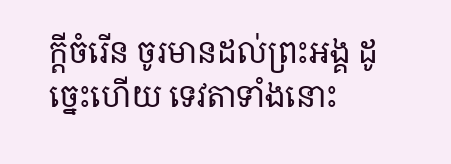ក្តីចំរើន ចូរមានដល់ព្រះអង្គ ដូច្នេះហើយ ទេវតាទាំងនោះ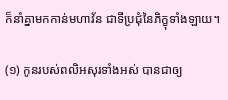ក៏នាំគ្នាមកកាន់មហាវ័ន ជាទីប្រជុំនៃភិក្ខុទាំងឡាយ។

(១) កូនរបស់ពលិអសុរទាំងអស់ បានជាឲ្យ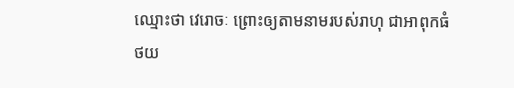ឈ្មោះថា វេរោចៈ ព្រោះឲ្យតាមនាមរបស់រាហុ ជាអាពុកធំ
ថយ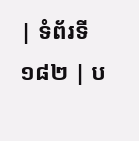| ទំព័រទី ១៨២ | ប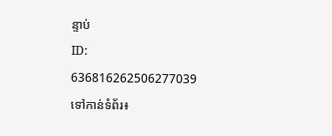ន្ទាប់
ID: 636816262506277039
ទៅកាន់ទំព័រ៖